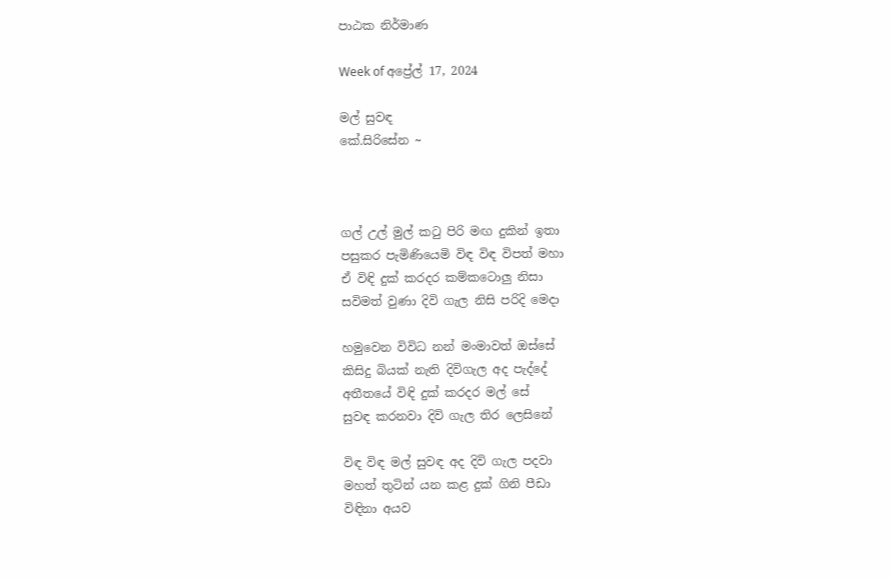පාඨක නිර්මාණ

Week of අප්‍රේල් 17, 2024

මල් සුවඳ
කේ.සිරිසේන ~



ගල් උල් මුල් කටු පිරි මඟ දුකින් ඉතා
පසුකර පැමිණියෙමි විඳ විඳ විපත් මහා
ඒ විඳි දුක් කරදර කම්කටොලු නිසා
සවිමත් වුණා දිවි ගැල නිසි පරිදි මෙදා

හමුවෙන විවිධ නන් මංමාවත් ඔස්සේ
කිසිදු බියක් නැති දිවිගැල අද පැද්දේ
අතීතයේ විඳි දුක් කරදර මල් සේ
සුවඳ කරනවා දිවි ගැල තිර ලෙසිනේ

විඳ විඳ මල් සුවඳ අද දිවි ගැල පදවා
මහත් තුටින් යන කළ දුක් ගිනි පීඩා
විඳිනා අයව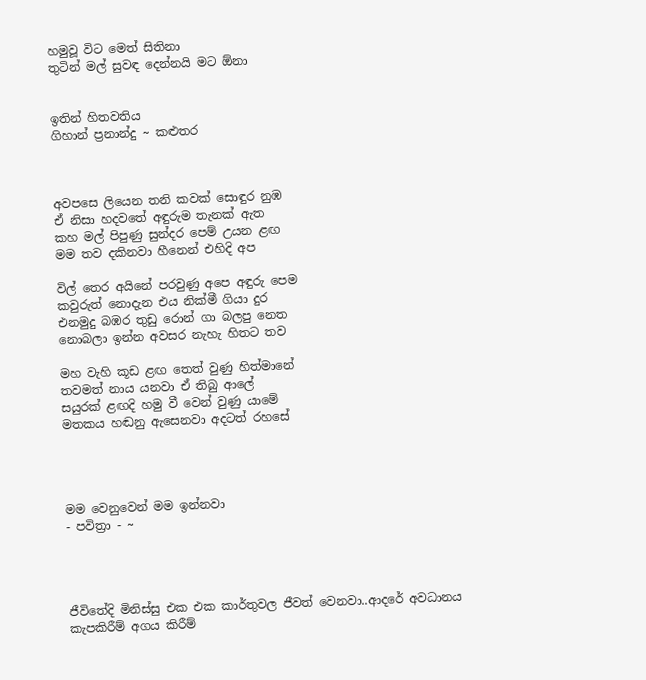හමුවූ විට මෙත් සිතිනා
තුටින් මල් සුවඳ දෙන්නයි මට ඕනා


ඉතින් හිතවතිය
ගිහාන් ප්‍රනාන්දු ~ කළුතර



අවපසෙ ලියෙන තනි කවක් සොඳුර නුඹ
ඒ නිසා හදවතේ අඳුරුම තැනක් ඇත
කහ මල් පිපුණු සුන්දර පෙම් උයන ළඟ
මම තව දකිනවා හීනෙන් එහිදි අප

විල් තෙර අයිනේ පරවුණු අපෙ අඳුරු පෙම
කවුරුත් නොදැන එය නික්මී ගියා දුර
එනමුදු බඹර තුඩු රොන් ගා බලපු නෙත
නොබලා ඉන්න අවසර නැහැ හිතට තව

මහ වැහි කූඩ ළඟ තෙත් වුණු හිත්මානේ
තවමත් නාය යනවා ඒ තිබු ආලේ
සයුරක් ළඟදි හමු වී වෙන් වුණු යාමේ
මතකය හඬනු ඇසෙනවා අදටත් රහසේ




මම වෙනුවෙන් මම ඉන්නවා
- පවිත්‍රා - ~




ජීවිතේදි මිනිස්සු එක එක කාර්තුවල ජීවත් වෙනවා..ආදරේ අවධානය කැපකිරීම් අගය කිරීම්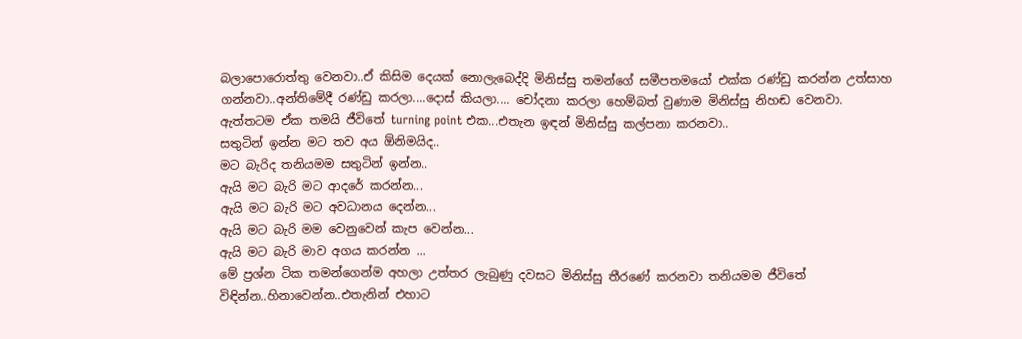බලාපොරොත්තු වෙනවා..ඒ කිසිම දෙයක් නොලැබෙද්දි මිනිස්සු තමන්ගේ සමීපතමයෝ එක්ක රණ්ඩු කරන්න උත්සාහ ගන්නවා..අන්තිමේදී රණ්ඩු කරලා....දොස් කියලා.... චෝදනා කරලා හෙම්බත් වුණාම මිනිස්සු නිහඬ වෙනවා. ඇත්තටම ඒක තමයි ජීවිතේ turning point එක...එතැන ඉඳන් මිනිස්සු කල්පනා කරනවා..
සතුටින් ඉන්න මට තව අය ඕනිමයිද..
මට බැරිද තනියමම සතුටින් ඉන්න..
ඇයි මට බැරි මට ආදරේ කරන්න...
ඇයි මට බැරි මට අවධානය දෙන්න...
ඇයි මට බැරි මම වෙනුවෙන් කැප වෙන්න...
ඇයි මට බැරි මාව අගය කරන්න ...
මේ ප්‍රශ්න ටික තමන්ගෙන්ම අහලා උත්තර ලැබුණු දවසට මිනිස්සු තීරණේ කරනවා තනියමම ජීවිතේ විඳින්න..හිනාවෙන්න..එතැනින් එහාට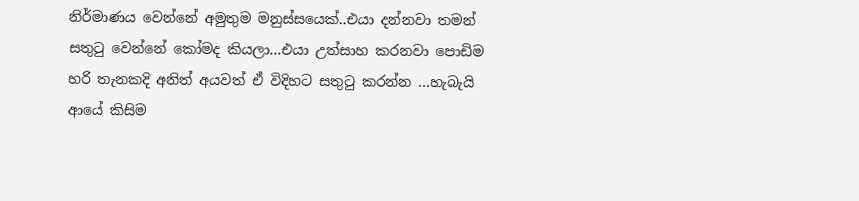නිර්මාණය වෙන්නේ අමුතුම මනුස්සයෙක්..එයා දන්නවා තමන් සතුටු වෙන්නේ කෝමද කියලා...එයා උත්සාහ කරනවා පොඩිම හරි තැනකදි අනිත් අයවත් ඒ විදිහට සතුටු කරන්න ...හැබැයි ආයේ කිසිම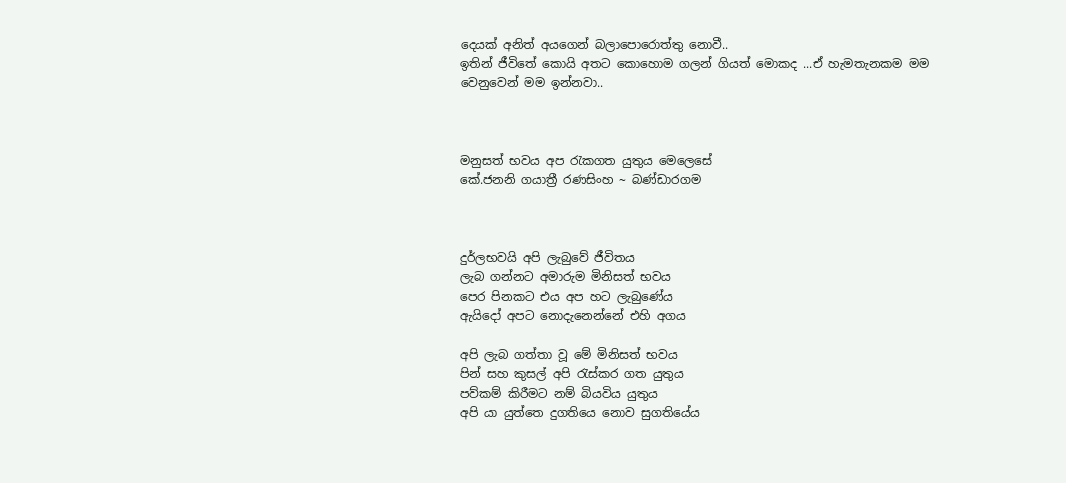දෙයක් අනිත් අයගෙන් බලාපොරොත්තු නොවී..
ඉතින් ජීවිතේ කොයි අතට කොහොම ගලන් ගියත් මොකද ...ඒ හැමතැනකම මම වෙනුවෙන් මම ඉන්නවා..



මනුසත් භවය අප රැකගත යුතුය මෙලෙසේ
කේ.ජනනි ගයාත්‍රී රණසිංහ ~ බණ්ඩාරගම



දුර්ලභවයි අපි ලැබුවේ ජීවිතය
ලැබ ගන්නට අමාරුම මිනිසත් භවය
පෙර පිනකට එය අප හට ලැබුණේය
ඇයිදෝ අපට නොදැනෙන්නේ එහි අගය

අපි ලැබ ගත්තා වූ මේ මිනිසත් භවය
පින් සහ කුසල් අපි රැස්කර ගත යුතුය
පව්කම් කිරීමට නම් බියවිය යුතුය
අපි යා යුත්තෙ දුගතියෙ නොව සුගතියේය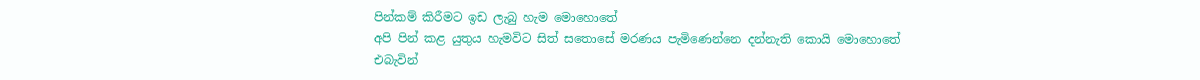පින්කම් කිරීමට ඉඩ ලැබු හැම මොහොතේ
අපි පින් කළ යුතුය හැමවිට සිත් සතොසේ මරණය පැමිණෙන්නෙ දන්නැති කොයි මොහොතේ
එබැවින්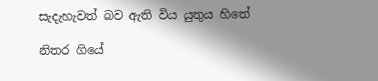සැදැහැවත් බව ඇති විය යුතුය හිතේ

නිතර ගියේ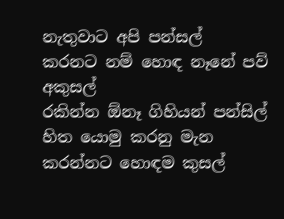නැතුවාට අපි පන්සල්
කරනට නම් හොඳ නෑනේ පව් අකුසල්
රකින්න ඕනෑ ගිහියන් පන්සිල්
හිත යොමු කරනු මැන කරන්නට හොඳම කුසල්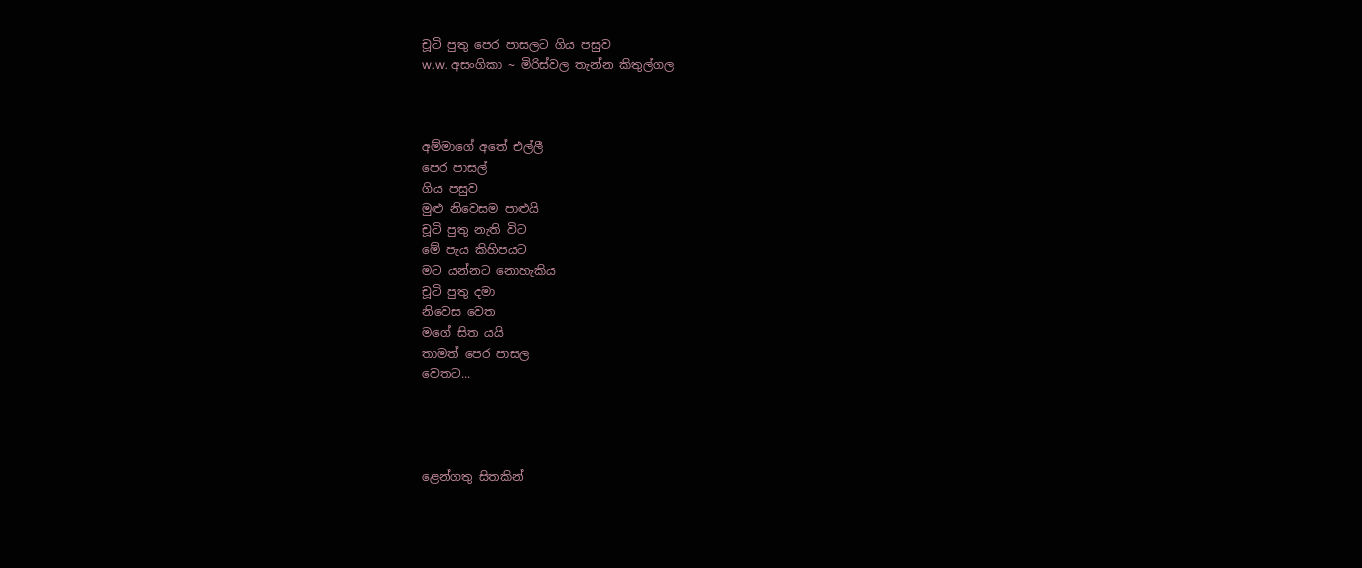චූටි පුතු පෙර පාසලට ගිය පසුව
w.w. අසංගිකා ~ මිරිස්වල තැන්න කිතුල්ගල



අම්මාගේ අතේ එල්ලී
පෙර පාසල්
ගිය පසුව
මුළු නිවෙසම පාළුයි
චූටි පුතු නැති විට
මේ පැය කිහිපයට
මට යන්නට නොහැකිය
චූටි පුතු දමා
නිවෙස වෙත
මගේ සිත යයි
තාමත් පෙර පාසල
වෙතට...




ළෙන්ගතු සිතකින්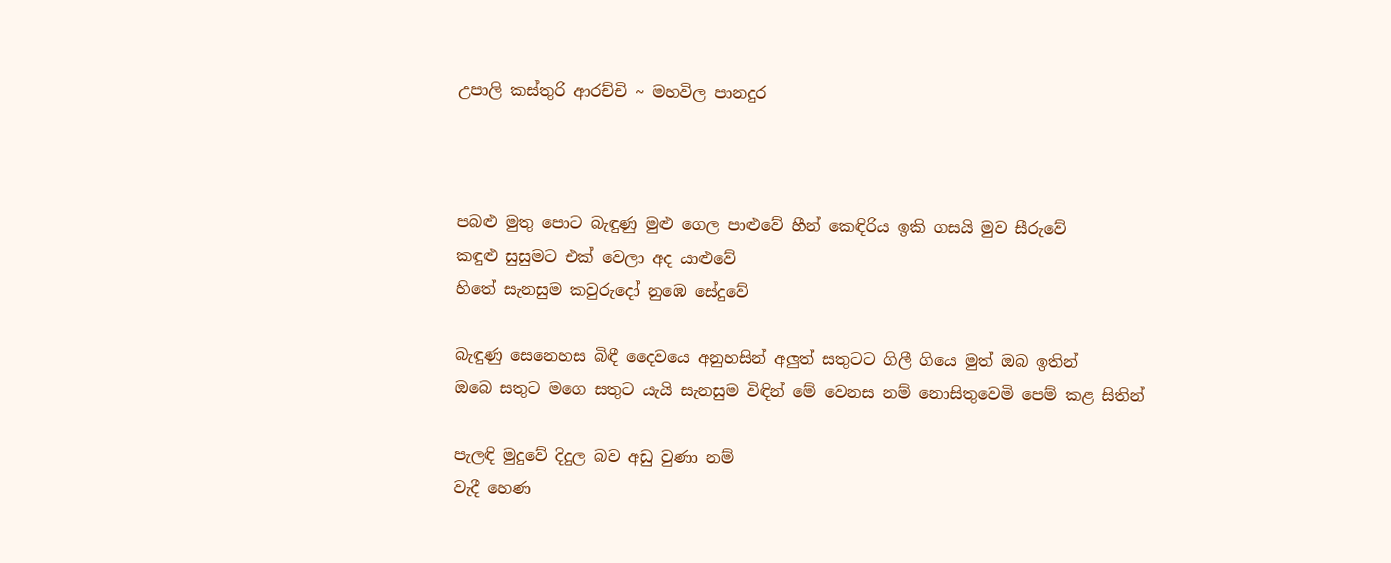උපාලි කස්තුරි ආරච්චි ~ මහවිල පානදුර



පබළු මුතු පොට බැඳුණු මුළු ගෙල පාළුවේ හීන් කෙඳිරිය ඉකි ගසයි මුව සීරුවේ
කඳුළු සුසුමට එක් වෙලා අද යාළුවේ
හිතේ සැනසුම කවුරුදෝ නුඹෙ සේදුවේ

බැඳුණු සෙනෙහස බිඳී දෛවයෙ අනුහසින් අලුත් සතුටට ගිලී ගියෙ මුත් ඔබ ඉතින්
ඔබෙ සතුට මගෙ සතුට යැයි සැනසුම විඳින් මේ වෙනස නම් නොසිතුවෙමි පෙම් කළ සිතින්

පැලඳි මුදුවේ දිදුල බව අඩු වුණා නම්
වැදී හෙණ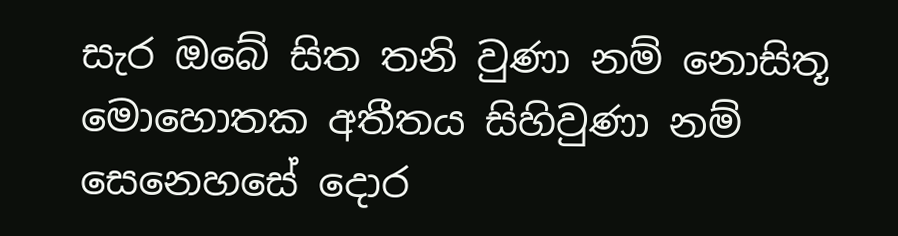සැර ඔබේ සිත තනි වුණා නම් නොසිතූ මොහොතක අතීතය සිහිවුණා නම් සෙනෙහසේ දොර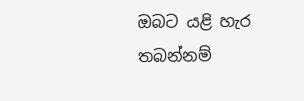ඔබට යළි හැර තබන්නම්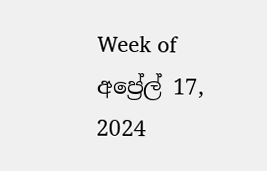Week of අප්‍රේල් 17, 2024